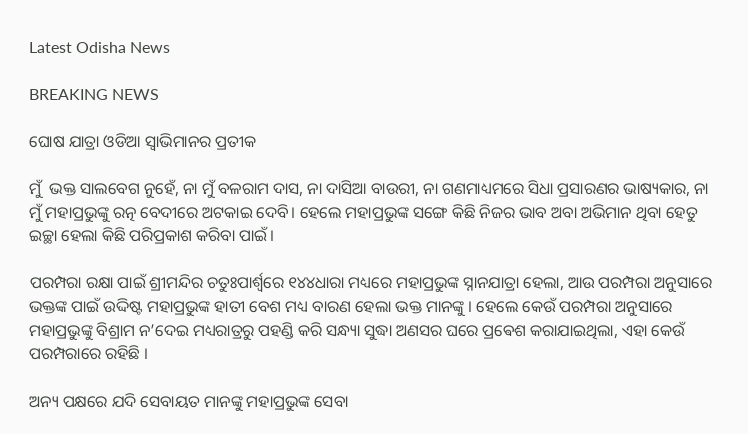Latest Odisha News

BREAKING NEWS

ଘୋଷ ଯାତ୍ରା ଓଡିଆ ସ୍ୱାଭିମାନର ପ୍ରତୀକ

ମୁଁ  ଭକ୍ତ ସାଲବେଗ ନୁହେଁ, ନା ମୁଁ ବଳରାମ ଦାସ, ନା ଦାସିଆ ବାଉରୀ, ନା ଗଣମାଧ୍ୟମରେ ସିଧା ପ୍ରସାରଣର ଭାଷ୍ୟକାର, ନା ମୁଁ ମହାପ୍ରଭୁଙ୍କୁ ରତ୍ନ ବେଦୀରେ ଅଟକାଇ ଦେବି। ହେଲେ ମହାପ୍ରଭୁଙ୍କ ସଙ୍ଗେ କିଛି ନିଜର ଭାବ ଅବା ଅଭିମାନ ଥିବା ହେତୁ ଇଚ୍ଛା ହେଲା କିଛି ପରିପ୍ରକାଶ କରିବା ପାଇଁ।

ପରମ୍ପରା ରକ୍ଷା ପାଇଁ ଶ୍ରୀମନ୍ଦିର ଚତୁଃପାର୍ଶ୍ଵରେ ୧୪୪ଧାରା ମଧ୍ୟରେ ମହାପ୍ରଭୁଙ୍କ ସ୍ନାନଯାତ୍ରା ହେଲା, ଆଉ ପରମ୍ପରା ଅନୁସାରେ ଭକ୍ତଙ୍କ ପାଇଁ ଉଦ୍ଦିଷ୍ଟ ମହାପ୍ରଭୁଙ୍କ ହାତୀ ବେଶ ମଧ୍ୟ ବାରଣ ହେଲା ଭକ୍ତ ମାନଙ୍କୁ । ହେଲେ କେଉଁ ପରମ୍ପରା ଅନୁସାରେ ମହାପ୍ରଭୁଙ୍କୁ ବିଶ୍ରାମ ନ’ଦେଇ ମଧ୍ୟରାତ୍ରରୁ ପହଣ୍ଡି କରି ସନ୍ଧ୍ୟା ସୁଦ୍ଧା ଅଣସର ଘରେ ପ୍ରଵେଶ କରାଯାଇଥିଲା, ଏହା କେଉଁ ପରମ୍ପରାରେ ରହିଛି ।

ଅନ୍ୟ ପକ୍ଷରେ ଯଦି ସେବାୟତ ମାନଙ୍କୁ ମହାପ୍ରଭୁଙ୍କ ସେବା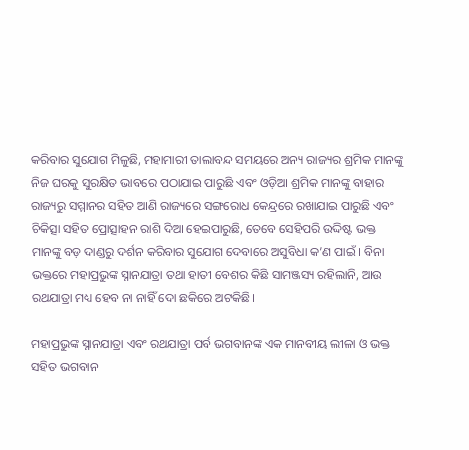କରିବାର ସୁଯୋଗ ମିଳୁଛି, ମହାମାରୀ ତାଲାବନ୍ଦ ସମୟରେ ଅନ୍ୟ ରାଜ୍ୟର ଶ୍ରମିକ ମାନଙ୍କୁ ନିଜ ଘରକୁ ସୁରକ୍ଷିତ ଭାବରେ ପଠାଯାଇ ପାରୁଛି ଏବଂ ଓଡ଼ିଆ ଶ୍ରମିକ ମାନଙ୍କୁ ବାହାର ରାଜ୍ୟରୁ ସମ୍ମାନର ସହିତ ଆଣି ରାଜ୍ୟରେ ସଙ୍ଗରୋଧ କେନ୍ଦ୍ରରେ ରଖାଯାଇ ପାରୁଛି ଏବଂ ଚିକିତ୍ସା ସହିତ ପ୍ରୋତ୍ସାହନ ରାଶି ଦିଆ ହେଇପାରୁଛି, ତେବେ ସେହିପରି ଉଦ୍ଦିଷ୍ଟ ଭକ୍ତ ମାନଙ୍କୁ ବଡ଼ ଦାଣ୍ଡରୁ ଦର୍ଶନ କରିବାର ସୁଯୋଗ ଦେବାରେ ଅସୁବିଧା କ’ଣ ପାଇଁ । ବିନା ଭକ୍ତରେ ମହାପ୍ରଭୁଙ୍କ ସ୍ନାନଯାତ୍ରା ତଥା ହାତୀ ବେଶର କିଛି ସାମଞ୍ଜସ୍ୟ ରହିଲାନି, ଆଉ ରଥଯାତ୍ରା ମଧ୍ୟ ହେବ ନା ନାହିଁ ଦୋ ଛକିରେ ଅଟକିଛି।

ମହାପ୍ରଭୁଙ୍କ ସ୍ନାନଯାତ୍ରା ଏବଂ ରଥଯାତ୍ରା ପର୍ବ ଭଗବାନଙ୍କ ଏକ ମାନବୀୟ ଲୀଳା ଓ ଭକ୍ତ ସହିତ ଭଗବାନ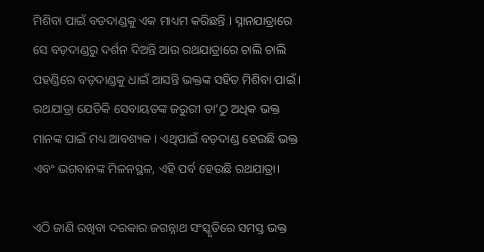ମିଶିବା ପାଇଁ ବଡଦାଣ୍ଡକୁ ଏକ ମାଧ୍ୟମ କରିଛନ୍ତି । ସ୍ନାନଯାତ୍ରାରେ ସେ ବଡ଼ଦାଣ୍ଡରୁ ଦର୍ଶନ ଦିଅନ୍ତି ଆଉ ରଥଯାତ୍ରାରେ ଚାଲି ଚାଲି ପହଣ୍ଡିରେ ବଡ଼ଦାଣ୍ଡକୁ ଧାଇଁ ଆସନ୍ତି ଭକ୍ତଙ୍କ ସହିତ ମିଶିବା ପାଇଁ । ରଥଯାତ୍ରା ଯେତିକି ସେବାୟତଙ୍କ ଜରୁରୀ ତା’ଠୁ ଅଧିକ ଭକ୍ତ ମାନଙ୍କ ପାଇଁ ମଧ୍ୟ ଆବଶ୍ୟକ । ଏଥିପାଇଁ ବଡ଼ଦାଣ୍ଡ ହେଉଛି ଭକ୍ତ ଏବଂ ଭଗବାନଙ୍କ ମିଳନସ୍ଥଳ, ଏହି ପର୍ବ ହେଉଛି ରଥଯାତ୍ରା।

ଏଠି ଜାଣି ରଖିବା ଦରକାର ଜଗନ୍ନାଥ ସଂସ୍କୃତିରେ ସମସ୍ତ ଭକ୍ତ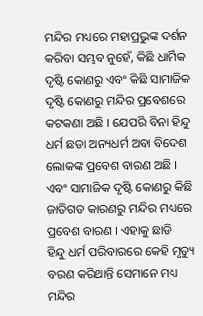ମନ୍ଦିର ମଧ୍ୟରେ ମହାପ୍ରଭୁଙ୍କ ଦର୍ଶନ କରିବା ସମ୍ଭବ ନୁହେଁ, କିଛି ଧାର୍ମିକ ଦୃଷ୍ଟି କୋଣରୁ ଏବଂ କିଛି ସାମାଜିକ ଦୃଷ୍ଟି କୋଣରୁ ମନ୍ଦିର ପ୍ରବେଶରେ କଟକଣା ଅଛି । ଯେପରି ବିନା ହିନ୍ଦୁ ଧର୍ମ ଛଡା ଅନ୍ୟଧର୍ମ ଅବା ବିଦେଶ ଲୋକଙ୍କ ପ୍ରବେଶ ବାରଣ ଅଛି । ଏବଂ ସାମାଜିକ ଦୃଷ୍ଟି କୋଣରୁ କିଛି ଜାତିଗତ କାରଣରୁ ମନ୍ଦିର ମଧ୍ୟରେ ପ୍ରବେଶ ବାରଣ । ଏହାକୁ ଛାଡି  ହିନ୍ଦୁ ଧର୍ମ ପରିବାରରେ କେହି ମୃତ୍ୟୁ ବରଣ କରିଥାନ୍ତି ସେମାନେ ମଧ୍ୟ ମନ୍ଦିର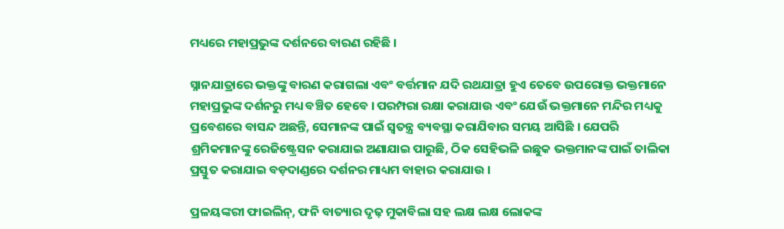ମଧ୍ୟରେ ମହାପ୍ରଭୁଙ୍କ ଦର୍ଶନରେ ବାରଣ ରହିଛି ।

ସ୍ନାନଯାତ୍ରାରେ ଭକ୍ତଙ୍କୁ ବାରଣ କରାଗଲା ଏବଂ ବର୍ତ୍ତମାନ ଯଦି ରଥଯାତ୍ରା ହୁଏ ତେବେ ଉପରୋକ୍ତ ଭକ୍ତମାନେ ମହାପ୍ରଭୁଙ୍କ ଦର୍ଶନରୁ ମଧ୍ୟ ବଞ୍ଚିତ ହେବେ । ପରମ୍ପରା ରକ୍ଷା କରାଯାଉ ଏବଂ ଯେଉଁ ଭକ୍ତମାନେ ମନ୍ଦିର ମଧ୍ୟକୁ ପ୍ରବେଶରେ ବାସନ୍ଦ ଅଛନ୍ତି, ସେମାନଙ୍କ ପାଇଁ ସ୍ୱତନ୍ତ୍ର ବ୍ୟବସ୍ଥା କରାଯିବାର ସମୟ ଆସିଛି । ଯେପରି ଶ୍ରମିକମାନଙ୍କୁ ରେଜିଷ୍ଟ୍ରେସନ କରାଯାଇ ଅଣାଯାଇ ପାରୁଛି, ଠିକ ସେହିଭଳି ଇଛୁକ ଭକ୍ତମାନଙ୍କ ପାଇଁ ତାଲିକା ପ୍ରସ୍ତୁତ କରାଯାଇ ବଡ଼ଦାଣ୍ଡରେ ଦର୍ଶନର ମାଧ୍ୟମ ବାହାର କରାଯାଉ ।

ପ୍ରଳୟଙ୍କରୀ ଫାଇଲିନ୍, ଫନି ବାତ୍ୟାର ଦୃଢ଼ ମୁକାବିଲା ସହ ଲକ୍ଷ ଲକ୍ଷ ଲୋକଙ୍କ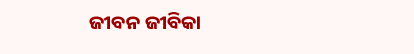ଜୀବନ ଜୀବିକା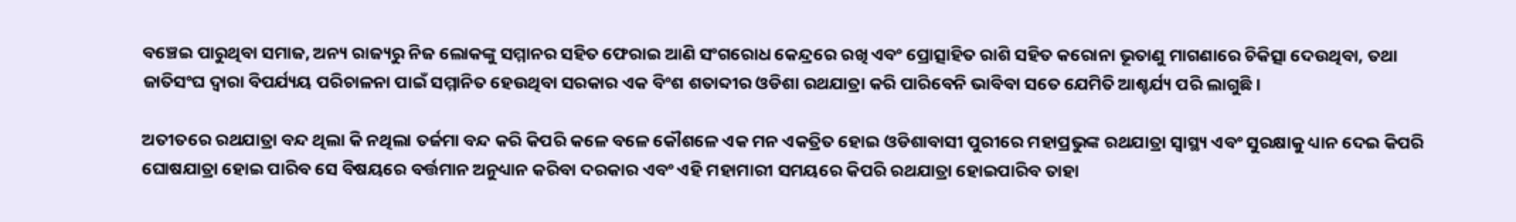ବଞ୍ଚେଇ ପାରୁଥିବା ସମାଜ, ଅନ୍ୟ ରାଜ୍ୟରୁ ନିଜ ଲୋକଙ୍କୁ ସମ୍ମାନର ସହିତ ଫେରାଇ ଆଣି ସଂଗରୋଧ କେନ୍ଦ୍ରରେ ରଖି ଏବଂ ପ୍ରୋତ୍ସାହିତ ରାଶି ସହିତ କରୋନା ଭୂତାଣୁ ମାଗଣାରେ ଚିକିତ୍ସା ଦେଉଥିବା, ତଥା ଜାତିସଂଘ ଦ୍ୱାରା ବିପର୍ଯ୍ୟୟ ପରିଚାଳନା ପାଇଁ ସମ୍ମାନିତ ହେଉଥିବା ସରକାର ଏକ ବିଂଶ ଶତାବ୍ଦୀର ଓଡିଶା ରଥଯାତ୍ରା କରି ପାରିବେନି ଭାବିବା ସତେ ଯେମିତି ଆଶ୍ଚର୍ଯ୍ୟ ପରି ଲାଗୁଛି।

ଅତୀତରେ ରଥଯାତ୍ରା ବନ୍ଦ ଥିଲା କି ନଥିଲା ତର୍ଜମା ବନ୍ଦ କରି କିପରି କଳେ ବଳେ କୌଶଳେ ଏକ ମନ ଏକତ୍ରିତ ହୋଇ ଓଡିଶାବାସୀ ପୁରୀରେ ମହାପ୍ରଭୁଙ୍କ ରଥଯାତ୍ରା ସ୍ୱାସ୍ଥ୍ୟ ଏବଂ ସୁରକ୍ଷାକୁ ଧ୍ୟାନ ଦେଇ କିପରି ଘୋଷଯାତ୍ରା ହୋଇ ପାରିବ ସେ ବିଷୟରେ ବର୍ତ୍ତମାନ ଅନୁଧ୍ୟାନ କରିବା ଦରକାର ଏବଂ ଏହି ମହାମାରୀ ସମୟରେ କିପରି ରଥଯାତ୍ରା ହୋଇପାରିବ ତାହା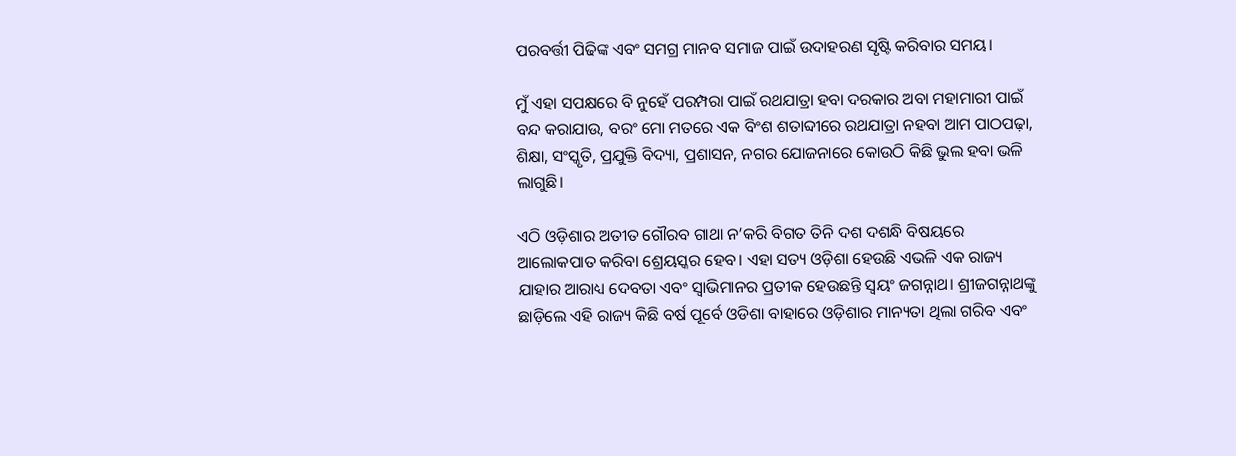ପରବର୍ତ୍ତୀ ପିଢିଙ୍କ ଏବଂ ସମଗ୍ର ମାନବ ସମାଜ ପାଇଁ ଉଦାହରଣ ସୃଷ୍ଟି କରିବାର ସମୟ।

ମୁଁ ଏହା ସପକ୍ଷରେ ବି ନୁହେଁ ପରମ୍ପରା ପାଇଁ ରଥଯାତ୍ରା ହବା ଦରକାର ଅବା ମହାମାରୀ ପାଇଁ ବନ୍ଦ କରାଯାଉ, ବରଂ ମୋ ମତରେ ଏକ ବିଂଶ ଶତାବ୍ଦୀରେ ରଥଯାତ୍ରା ନହବା ଆମ ପାଠପଢ଼ା, ଶିକ୍ଷା, ସଂସ୍କୃତି, ପ୍ରଯୁକ୍ତି ବିଦ୍ୟା, ପ୍ରଶାସନ, ନଗର ଯୋଜନାରେ କୋଉଠି କିଛି ଭୁଲ ହବା ଭଳି ଲାଗୁଛି।

ଏଠି ଓଡ଼ିଶାର ଅତୀତ ଗୌରବ ଗାଥା ନ’କରି ବିଗତ ତିନି ଦଶ ଦଶନ୍ଧି ବିଷୟରେ ଆଲୋକପାତ କରିବା ଶ୍ରେୟସ୍କର ହେବ। ଏହା ସତ୍ୟ ଓଡ଼ିଶା ହେଉଛି ଏଭଳି ଏକ ରାଜ୍ୟ ଯାହାର ଆରାଧ୍ୟ ଦେବତା ଏବଂ ସ୍ୱାଭିମାନର ପ୍ରତୀକ ହେଉଛନ୍ତି ସ୍ୱୟଂ ଜଗନ୍ନାଥ। ଶ୍ରୀଜଗନ୍ନାଥଙ୍କୁ ଛାଡ଼ିଲେ ଏହି ରାଜ୍ୟ କିଛି ବର୍ଷ ପୂର୍ବେ ଓଡିଶା ବାହାରେ ଓଡ଼ିଶାର ମାନ୍ୟତା ଥିଲା ଗରିବ ଏବଂ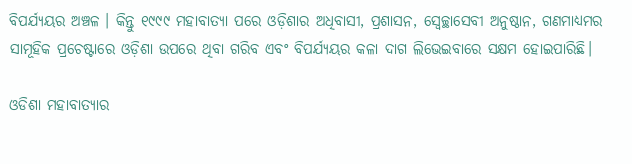ବିପର୍ଯ୍ୟୟର ଅଞ୍ଚଳ । କିନ୍ତୁ ୧୯୯୯ ମହାବାତ୍ୟା ପରେ ଓଡ଼ିଶାର ଅଧିବାସୀ, ପ୍ରଶାସନ, ସ୍ୱେଚ୍ଛାସେବୀ ଅନୁଷ୍ଠାନ, ଗଣମାଧ୍ୟମର ସାମୂହିକ ପ୍ରଚେଷ୍ଟାରେ ଓଡ଼ିଶା ଉପରେ ଥିବା ଗରିବ ଏବଂ ବିପର୍ଯ୍ୟୟର କଳା ଦାଗ ଲିଭେଇବାରେ ସକ୍ଷମ ହୋଇପାରିଛି।

ଓଡିଶା ମହାବାତ୍ୟାର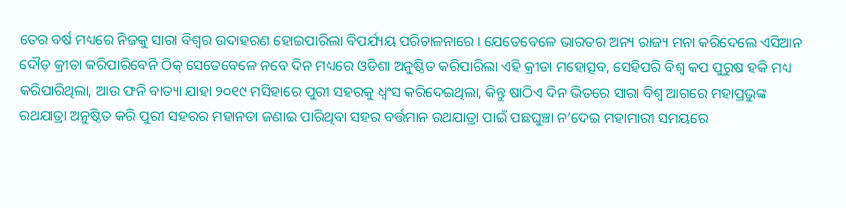ତେର ବର୍ଷ ମଧ୍ୟରେ ନିଜକୁ ସାରା ବିଶ୍ୱର ଉଦାହରଣ ହୋଇପାରିଲା ବିପର୍ଯ୍ୟୟ ପରିଚାଳନାରେ। ଯେତେବେଳେ ଭାରତର ଅନ୍ୟ ରାଜ୍ୟ ମନା କରିଦେଲେ ଏସିଆନ ଦୌଡ଼ କ୍ରୀଡା କରିପାରିବେନି ଠିକ୍ ସେତେବେଳେ ନବେ ଦିନ ମଧ୍ୟରେ ଓଡିଶା ଅନୁଷ୍ଠିତ କରିପାରିଲା ଏହି କ୍ରୀଡା ମହୋତ୍ସବ, ସେହିପରି ବିଶ୍ୱ କପ ପୁରୁଷ ହକି ମଧ୍ୟ କରିପାରିଥିଲା, ଆଉ ଫନି ବାତ୍ୟା ଯାହା ୨୦୧୯ ମସିହାରେ ପୁରୀ ସହରକୁ ଧ୍ୱଂସ କରିଦେଇଥିଲା, କିନ୍ତୁ ଷାଠିଏ ଦିନ ଭିତରେ ସାରା ବିଶ୍ୱ ଆଗରେ ମହାପ୍ରଭୁଙ୍କ ରଥଯାତ୍ରା ଅନୁଷ୍ଠିତ କରି ପୁରୀ ସହରର ମହାନତା ଜଣାଇ ପାରିଥିବା ସହର ବର୍ତ୍ତମାନ ରଥଯାତ୍ରା ପାଇଁ ପଛଘୁଞ୍ଚା ନ’ଦେଇ ମହାମାରୀ ସମୟରେ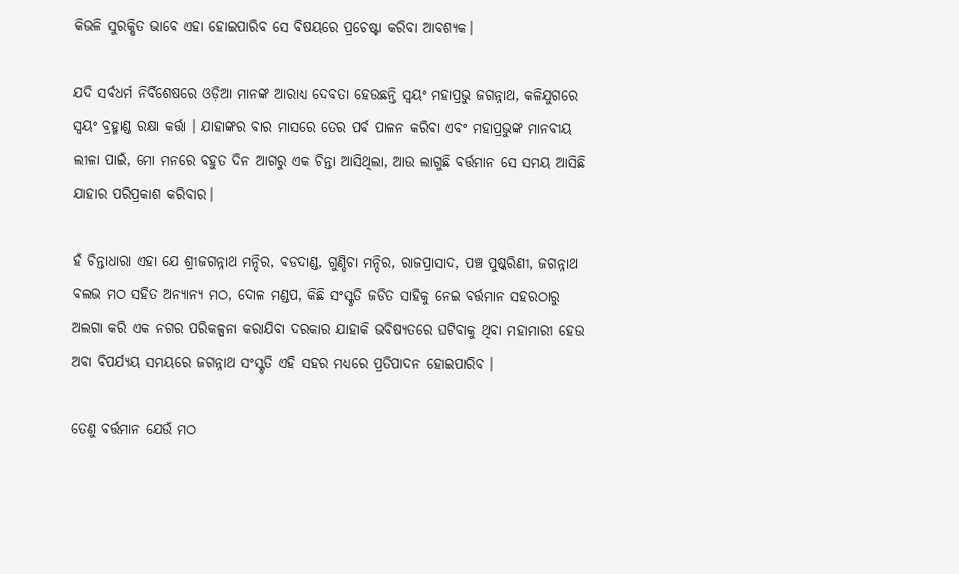କିଭଳି ସୁରକ୍ଷିତ ଭାବେ ଏହା ହୋଇପାରିବ ସେ ବିଷୟରେ ପ୍ରଚେଷ୍ଟା କରିବା ଆବଶ୍ୟକ।

ଯଦି ସର୍ବଧର୍ମ ନିର୍ବିଶେଷରେ ଓଡ଼ିଆ ମାନଙ୍କ ଆରାଧ୍ୟ ଦେବତା ହେଉଛନ୍ତି ସ୍ୱୟଂ ମହାପ୍ରଭୁ ଜଗନ୍ନାଥ, କଳିଯୁଗରେ ସ୍ୱୟଂ ବ୍ରହ୍ମାଣ୍ଡ ରକ୍ଷା କର୍ତ୍ତା । ଯାହାଙ୍କର ବାର ମାସରେ ତେର ପର୍ବ ପାଳନ କରିବା ଏବଂ ମହାପ୍ରଭୁଙ୍କ ମାନବୀୟ ଲୀଳା ପାଇଁ, ମୋ ମନରେ ବହୁତ ଦିନ ଆଗରୁ ଏକ ଚିନ୍ତା ଆସିଥିଲା, ଆଉ ଲାଗୁଛି ବର୍ତ୍ତମାନ ସେ ସମୟ ଆସିଛି ଯାହାର ପରିପ୍ରକାଶ କରିବାର।

ହଁ ଚିନ୍ତାଧାରା ଏହା ଯେ ଶ୍ରୀଜଗନ୍ନାଥ ମନ୍ଦିର, ବଡଦାଣ୍ଡ, ଗୁଣ୍ଡିଚା ମନ୍ଦିର, ରାଜପ୍ରାସାଦ, ପଞ୍ଚ ପୁଷ୍କରିଣୀ, ଜଗନ୍ନାଥ ବଲଭ ମଠ ସହିତ ଅନ୍ୟାନ୍ୟ ମଠ, ଦୋଳ ମଣ୍ଡପ, କିଛି ସଂସ୍କୃତି ଜଡିତ ସାହିକୁ ନେଇ ବର୍ତ୍ତମାନ ସହରଠାରୁ ଅଲଗା କରି ଏକ ନଗର ପରିକଳ୍ପନା କରାଯିବା ଦରକାର ଯାହାକି ଭବିଷ୍ୟତରେ ଘଟିବାକୁ ଥିବା ମହାମାରୀ ହେଉ ଅବା ବିପର୍ଯ୍ୟୟ ସମୟରେ ଜଗନ୍ନାଥ ସଂସ୍କୃତି ଏହି ସହର ମଧ୍ୟରେ ପ୍ରତିପାଦନ ହୋଇପାରିବ ।

ତେଣୁ ବର୍ତ୍ତମାନ ଯେଉଁ ମଠ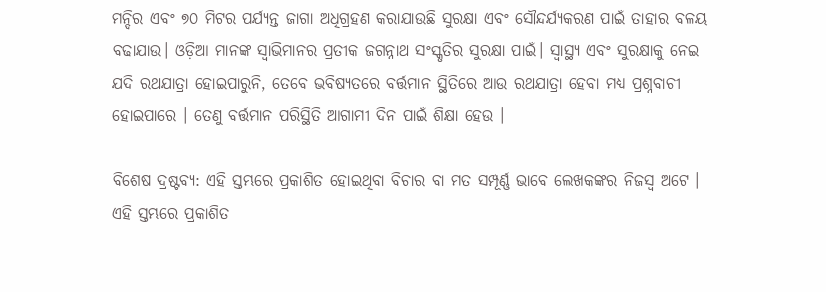ମନ୍ଦିର ଏବଂ ୭୦ ମିଟର ପର୍ଯ୍ୟନ୍ତ ଜାଗା ଅଧିଗ୍ରହଣ କରାଯାଉଛି ସୁରକ୍ଷା ଏବଂ ସୌନ୍ଦର୍ଯ୍ୟକରଣ ପାଇଁ ତାହାର ବଳୟ ବଢାଯାଉ। ଓଡ଼ିଆ ମାନଙ୍କ ସ୍ୱାଭିମାନର ପ୍ରତୀକ ଜଗନ୍ନାଥ ସଂସ୍କୃତିର ସୁରକ୍ଷା ପାଇଁ। ସ୍ୱାସ୍ଥ୍ୟ ଏବଂ ସୁରକ୍ଷାକୁ ନେଇ ଯଦି ରଥଯାତ୍ରା ହୋଇପାରୁନି, ତେବେ ଭବିଷ୍ୟତରେ ବର୍ତ୍ତମାନ ସ୍ଥିତିରେ ଆଉ ରଥଯାତ୍ରା ହେବା ମଧ୍ୟ ପ୍ରଶ୍ନବାଚୀ ହୋଇପାରେ । ତେଣୁ ବର୍ତ୍ତମାନ ପରିସ୍ଥିତି ଆଗାମୀ ଦିନ ପାଇଁ ଶିକ୍ଷା ହେଉ ।

ବିଶେଷ ଦ୍ରଷ୍ଟବ୍ୟ: ଏହି ସ୍ତମ୍ଭରେ ପ୍ରକାଶିତ ହୋଇଥିବା ବିଚାର ବା ମତ ସମ୍ପୂର୍ଣ୍ଣ ଭାବେ ଲେଖକଙ୍କର ନିଜସ୍ୱ ଅଟେ । ଏହି ସ୍ତମ୍ଭରେ ପ୍ରକାଶିତ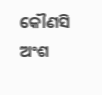କୌଣସି ଅଂଶ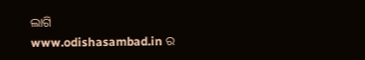ଲାଗି www.odishasambad.in ର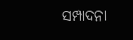ସମ୍ପାଦନା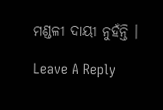ମଣ୍ଡଳୀ ଦାୟୀ ନୁହଁନ୍ତି ।

Leave A Reply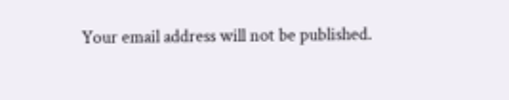Your email address will not be published.